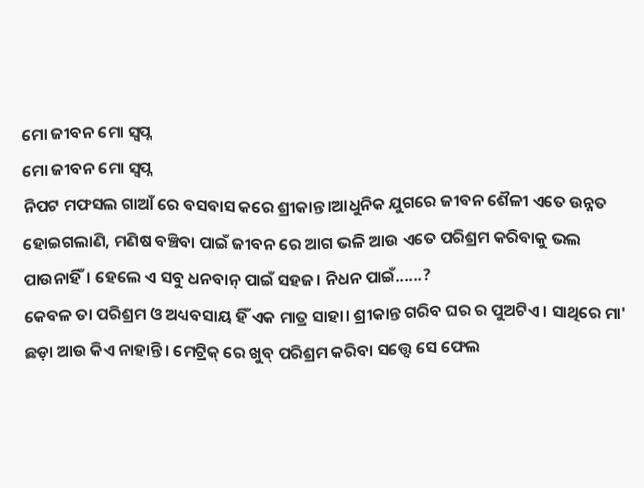ମୋ ଜୀବନ ମୋ ସ୍ବପ୍ନ
ମୋ ଜୀବନ ମୋ ସ୍ବପ୍ନ
ନିପଟ ମଫସଲ ଗାଆଁ ରେ ବସବାସ କରେ ଶ୍ରୀକାନ୍ତ।ଆଧୁନିକ ଯୁଗରେ ଜୀବନ ଶୈଳୀ ଏତେ ଉନ୍ନତ ହୋଇଗଲାଣି, ମଣିଷ ବଞ୍ଚିବା ପାଇଁ ଜୀବନ ରେ ଆଗ ଭଳି ଆଉ ଏତେ ପରିଶ୍ରମ କରିବାକୁ ଭଲ ପାଉନାହିଁ। ହେଲେ ଏ ସବୁ ଧନବାନ୍ ପାଇଁ ସହଜ। ନିଧନ ପାଇଁ......?
କେବଳ ତା ପରିଶ୍ରମ ଓ ଅଧ୍ୟବସାୟ ହିଁ ଏକ ମାତ୍ର ସାହା। ଶ୍ରୀକାନ୍ତ ଗରିବ ଘର ର ପୁଅଟିଏ। ସାଥିରେ ମା' ଛଡ଼ା ଆଉ କିଏ ନାହାନ୍ତି। ମେଟ୍ରିକ୍ ରେ ଖୁବ୍ ପରିଶ୍ରମ କରିବା ସତ୍ତ୍ୱେ ସେ ଫେଲ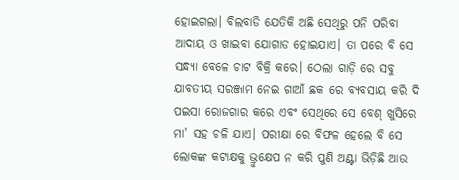ହୋଇଗଲା। ବିଲବାଡି ଯେତିକି ଅଛି ସେଥିରୁ ପନି ପରିବା ଆଦାୟ ଓ ଖାଇବା ଯୋଗାଡ ହୋଇଯାଏ। ତା ପରେ ବି ସେ ସନ୍ଧ୍ୟା ବେଳେ ଚାଟ ବିକ୍ରି କରେ। ଠେଲା ଗାଡ଼ି ରେ ସବୁ ଯାବତୀୟ ସରଞ୍ଜାମ ନେଇ ଗାଆଁ ଛକ ରେ ବ୍ୟବସାୟ କରି ଦି ପଇସା ରୋଜଗାର କରେ ଏବଂ ସେଥିରେ ସେ ବେଶ୍ ଖୁସିରେ ମା' ସହ ଚଳି ଯାଏ। ପରୀକ୍ଷା ରେ ବିଫଳ ହେଲେ ବି ସେ ଲୋକଙ୍କ କଟାକ୍ଷକୁ ଭ୍ରୁକ୍ଷେପ ନ କରି ପୁଣି ଅଣ୍ଟା ଭିଡ଼ିଛି ଆଉ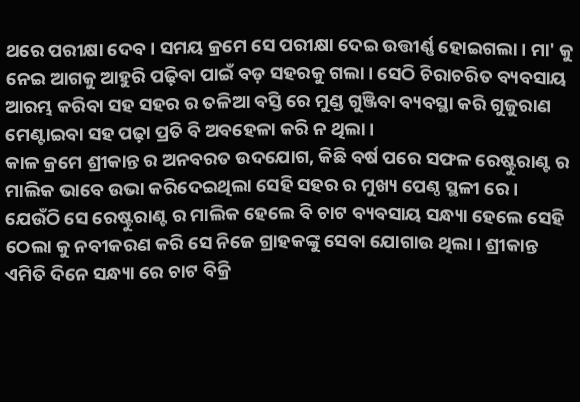ଥରେ ପରୀକ୍ଷା ଦେବ। ସମୟ କ୍ରମେ ସେ ପରୀକ୍ଷା ଦେଇ ଉତ୍ତୀର୍ଣ୍ଣ ହୋଇଗଲା। ମା' କୁ ନେଇ ଆଗକୁ ଆହୁରି ପଢ଼ିବା ପାଇଁ ବଡ଼ ସହରକୁ ଗଲା। ସେଠି ଚିରାଚରିତ ବ୍ୟବସାୟ ଆରମ୍ଭ କରିବା ସହ ସହର ର ତଳିଆ ବସ୍ତି ରେ ମୁଣ୍ଡ ଗୁଞ୍ଜିବା ବ୍ୟବସ୍ଥା କରି ଗୁଜୁରାଣ ମେଣ୍ଟାଇବା ସହ ପଢ଼ା ପ୍ରତି ବି ଅବହେଳା କରି ନ ଥିଲା।
କାଳ କ୍ରମେ ଶ୍ରୀକାନ୍ତ ର ଅନବରତ ଉଦଯୋଗ, କିଛି ବର୍ଷ ପରେ ସଫଳ ରେଷ୍ଟୁରାଣ୍ଟ ର ମାଲିକ ଭାବେ ଉଭା କରିଦେଇଥିଲା ସେହି ସହର ର ମୁଖ୍ୟ ପେଣ୍ଠ ସ୍ଥଳୀ ରେ। ଯେଉଁଠି ସେ ରେଷ୍ଟୁରାଣ୍ଟ ର ମାଲିକ ହେଲେ ବି ଚାଟ ବ୍ୟବସାୟ ସନ୍ଧ୍ୟା ହେଲେ ସେହି ଠେଲା କୁ ନବୀକରଣ କରି ସେ ନିଜେ ଗ୍ରାହକଙ୍କୁ ସେବା ଯୋଗାଉ ଥିଲା। ଶ୍ରୀକାନ୍ତ ଏମିତି ଦିନେ ସନ୍ଧ୍ୟା ରେ ଚାଟ ବିକ୍ରି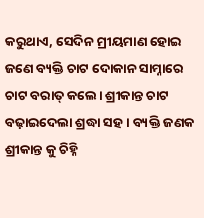କରୁଥାଏ, ସେଦିନ ମ୍ରୀୟମାଣ ହୋଇ ଜଣେ ବ୍ୟକ୍ତି ଚାଟ ଦୋକାନ ସାମ୍ନାରେ ଚାଟ ବରାତ୍ କଲେ। ଶ୍ରୀକାନ୍ତ ଚାଟ ବଢ଼ାଇଦେଲା ଶ୍ରଦ୍ଧା ସହ। ବ୍ୟକ୍ତି ଜଣକ ଶ୍ରୀକାନ୍ତ କୁ ଚିହ୍ନି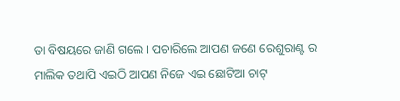ତା ବିଷୟରେ ଜାଣି ଗଲେ । ପଚାରିଲେ ଆପଣ ଜଣେ ରେଶୁରାଣ୍ଟ ର ମାଲିକ ତଥାପି ଏଇଠି ଆପଣ ନିଜେ ଏଇ ଛୋଟିଆ ଚାଟ୍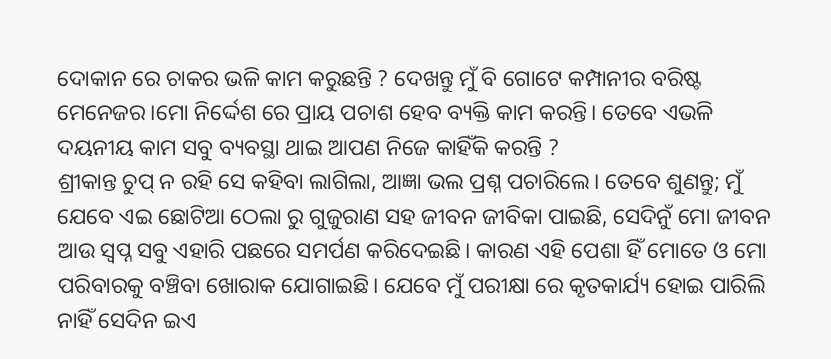ଦୋକାନ ରେ ଚାକର ଭଳି କାମ କରୁଛନ୍ତି ? ଦେଖନ୍ତୁ ମୁଁ ବି ଗୋଟେ କମ୍ପାନୀର ବରିଷ୍ଟ ମେନେଜର।ମୋ ନିର୍ଦ୍ଦେଶ ରେ ପ୍ରାୟ ପଚାଶ ହେବ ବ୍ୟକ୍ତି କାମ କରନ୍ତି। ତେବେ ଏଭଳି ଦୟନୀୟ କାମ ସବୁ ବ୍ୟବସ୍ଥା ଥାଇ ଆପଣ ନିଜେ କାହିଁକି କରନ୍ତି ?
ଶ୍ରୀକାନ୍ତ ଚୁପ୍ ନ ରହି ସେ କହିବା ଲାଗିଲା, ଆଜ୍ଞା ଭଲ ପ୍ରଶ୍ନ ପଚାରିଲେ। ତେବେ ଶୁଣନ୍ତୁ; ମୁଁ ଯେବେ ଏଇ ଛୋଟିଆ ଠେଲା ରୁ ଗୁଜୁରାଣ ସହ ଜୀବନ ଜୀବିକା ପାଇଛି, ସେଦିନୁଁ ମୋ ଜୀବନ ଆଉ ସ୍ବପ୍ନ ସବୁ ଏହାରି ପଛରେ ସମର୍ପଣ କରିଦେଇଛି। କାରଣ ଏହି ପେଶା ହିଁ ମୋତେ ଓ ମୋ ପରିବାରକୁ ବଞ୍ଚିବା ଖୋରାକ ଯୋଗାଇଛି। ଯେବେ ମୁଁ ପରୀକ୍ଷା ରେ କୃତକାର୍ଯ୍ୟ ହୋଇ ପାରିଲି ନାହିଁ ସେଦିନ ଇଏ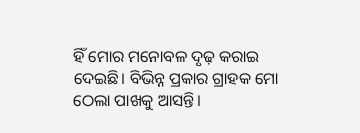ହିଁ ମୋର ମନୋବଳ ଦୃଢ଼ କରାଇ ଦେଇଛି। ବିଭିନ୍ନ ପ୍ରକାର ଗ୍ରାହକ ମୋ ଠେଲା ପାଖକୁ ଆସନ୍ତି।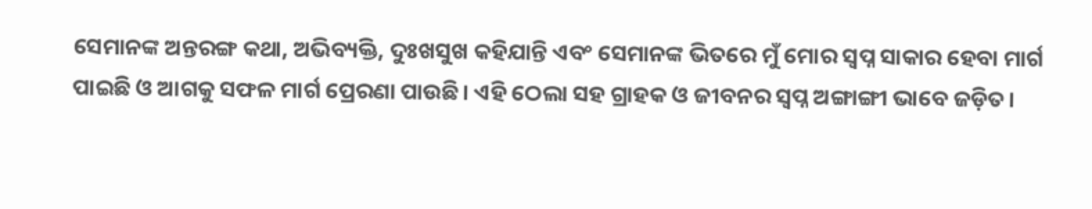ସେମାନଙ୍କ ଅନ୍ତରଙ୍ଗ କଥା, ଅଭିବ୍ୟକ୍ତି, ଦୁଃଖସୁଖ କହିଯାନ୍ତି ଏବଂ ସେମାନଙ୍କ ଭିତରେ ମୁଁ ମୋର ସ୍ବପ୍ନ ସାକାର ହେବା ମାର୍ଗ ପାଇଛି ଓ ଆଗକୁ ସଫଳ ମାର୍ଗ ପ୍ରେରଣା ପାଉଛି। ଏହି ଠେଲା ସହ ଗ୍ରାହକ ଓ ଜୀବନର ସ୍ବପ୍ନ ଅଙ୍ଗାଙ୍ଗୀ ଭାବେ ଜଡ଼ିତ।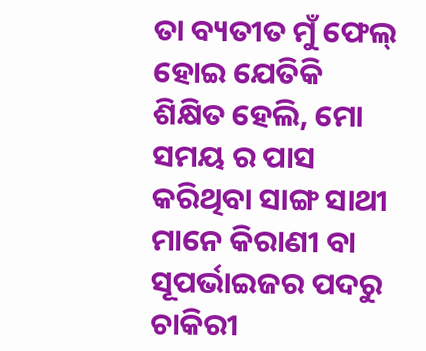ତା ବ୍ୟତୀତ ମୁଁ ଫେଲ୍ ହୋଇ ଯେତିକି ଶିକ୍ଷିତ ହେଲି, ମୋ ସମୟ ର ପାସ କରିଥିବା ସାଙ୍ଗ ସାଥୀ ମାନେ କିରାଣୀ ବା ସୂପର୍ଭାଇଜର ପଦରୁ ଚାକିରୀ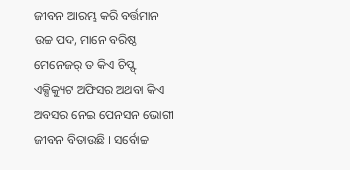ଜୀବନ ଆରମ୍ଭ କରି ବର୍ତ୍ତମାନ ଉଚ୍ଚ ପଦ, ମାନେ ବରିଷ୍ଠ ମେନେଜର୍ ତ କିଏ ଚିପ୍ଫ୍ ଏକ୍ସିକ୍ୟୁଟ ଅଫିସର ଅଥବା କିଏ ଅବସର ନେଇ ପେନସନ ଭୋଗୀ ଜୀବନ ବିତାଉଛି । ସର୍ବୋଚ୍ଚ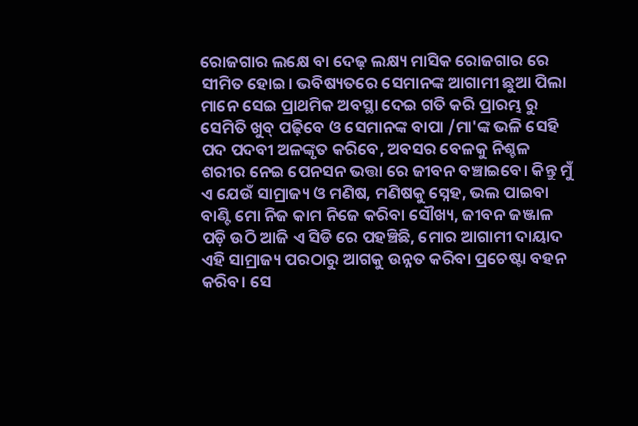ରୋଜଗାର ଲକ୍ଷେ ବା ଦେଢ଼ ଲକ୍ଷ୍ୟ ମାସିକ ରୋଜଗାର ରେ ସୀମିତ ହୋଇ। ଭବିଷ୍ୟତରେ ସେମାନଙ୍କ ଆଗାମୀ ଛୁଆ ପିଲା ମାନେ ସେଇ ପ୍ରାଥମିକ ଅବସ୍ଥା ଦେଇ ଗତି କରି ପ୍ରାରମ୍ଭ ରୁ ସେମିତି ଖୁବ୍ ପଢ଼ିବେ ଓ ସେମାନଙ୍କ ବାପା /ମା'ଙ୍କ ଭଳି ସେହି ପଦ ପଦବୀ ଅଳଙ୍କୃତ କରିବେ, ଅବସର ବେଳକୁ ନିଶ୍ଚଳ ଶରୀର ନେଇ ପେନସନ ଭତ୍ତା ରେ ଜୀବନ ବଞ୍ଚାଇବେ। କିନ୍ତୁ ମୁଁ ଏ ଯେଉଁ ସାମ୍ରାଜ୍ୟ ଓ ମଣିଷ, ମଣିଷକୁ ସ୍ନେହ, ଭଲ ପାଇବା ବାଣ୍ଟି ମୋ ନିଜ କାମ ନିଜେ କରିବା ସୌଖ୍ୟ, ଜୀବନ ଜଞ୍ଜାଳ ପଡ଼ି ଉଠି ଆଜି ଏ ସିଡି ରେ ପହଞ୍ଚିଛି, ମୋର ଆଗାମୀ ଦାୟାଦ ଏହି ସାମ୍ରାଜ୍ୟ ପରଠାରୁ ଆଗକୁ ଉନ୍ନତ କରିବା ପ୍ରଚେଷ୍ଟା ବହନ କରିବ। ସେ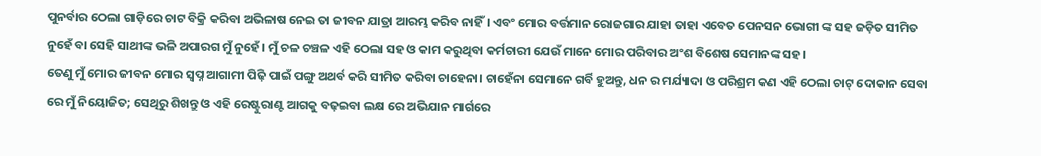ପୁନର୍ବାର ଠେଲା ଗାଡ଼ିରେ ଚାଟ ବିକ୍ରି କରିବା ଅଭିଳାଷ ନେଇ ତା ଜୀବନ ଯାତ୍ରା ଆରମ୍ଭ କରିବ ନାହିଁ। ଏବଂ ମୋର ବର୍ତ୍ତମାନ ରୋଜଗାର ଯାହା ତାହା ଏବେତ ପେନସନ ଭୋଗୀ ଙ୍କ ସହ ଜଡ଼ିତ ସୀମିତ ନୁହେଁ ବା ସେହି ସାଥୀଙ୍କ ଭଳି ଅପାରଗ ମୁଁ ନୁହେଁ। ମୁଁ ଚଳ ଚଞ୍ଚଳ ଏହି ଠେଲା ସହ ଓ କାମ କରୁଥିବା କର୍ମଚାରୀ ଯେଉଁ ମାନେ ମୋର ପରିବାର ଅଂଶ ବିଶେଷ ସେମାନଙ୍କ ସହ।
ତେଣୁ ମୁଁ ମୋର ଜୀବନ ମୋର ସ୍ବପ୍ନ ଆଗାମୀ ପିଢ଼ି ପାଇଁ ପଙ୍ଗୁ ଅଥର୍ବ କରି ସୀମିତ କରିବା ଚାହେନା। ଚାହେଁନା ସେମାନେ ଗର୍ବି ହୁଅନ୍ତୁ, ଧନ ର ମର୍ଯ୍ୟାଦା ଓ ପରିଶ୍ରମ କଣ ଏହି ଠେଲା ଚାଟ୍ ଦୋକାନ ସେବା ରେ ମୁଁ ନିୟୋଜିତ; ସେଥିରୁ ଶିଖନ୍ତୁ ଓ ଏହି ରେଷ୍ଟୁରାଣ୍ଟ ଆଗକୁ ବଢ଼ଇବା ଲକ୍ଷ ରେ ଅଭିଯାନ ମାର୍ଗରେ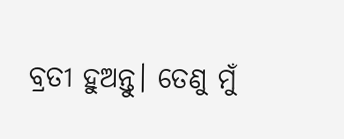ବ୍ରତୀ ହୁଅନ୍ତୁ। ତେଣୁ ମୁଁ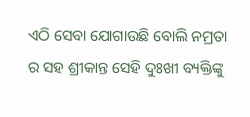ଏଠି ସେବା ଯୋଗାଉଛି ବୋଲି ନମ୍ରତା ର ସହ ଶ୍ରୀକାନ୍ତ ସେହି ଦୁଃଖୀ ବ୍ୟକ୍ତିଙ୍କୁ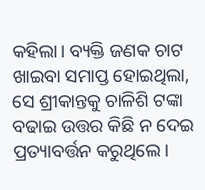କହିଲା। ବ୍ୟକ୍ତି ଜଣକ ଚାଟ ଖାଇବା ସମାପ୍ତ ହୋଇଥିଲା, ସେ ଶ୍ରୀକାନ୍ତକୁ ଚାଳିଶି ଟଙ୍କା ବଢାଇ ଉତ୍ତର କିଛି ନ ଦେଇ ପ୍ରତ୍ୟାବର୍ତ୍ତନ କରୁଥିଲେ।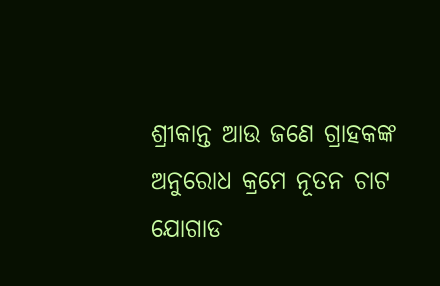ଶ୍ରୀକାନ୍ତ ଆଉ ଜଣେ ଗ୍ରାହକଙ୍କ ଅନୁରୋଧ କ୍ରମେ ନୂତନ ଚାଟ ଯୋଗାଡ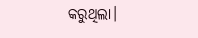କରୁଥିଲା।